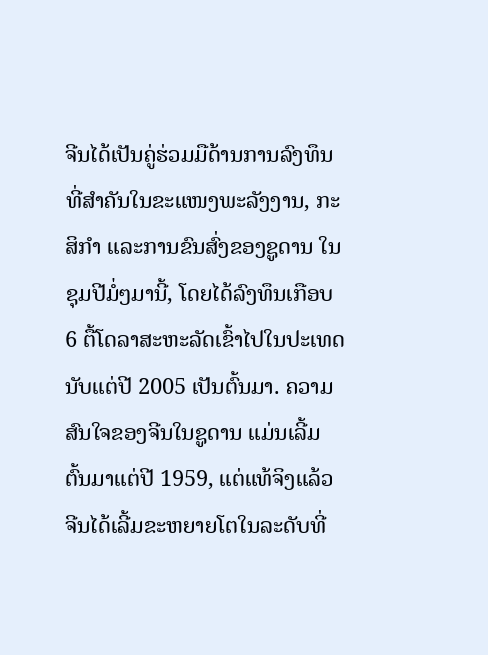ຈີນໄດ້ເປັນຄູ່ຮ່ວມມືດ້ານການລົງທຶນທີ່ສຳຄັນໃນຂະແໜງພະລັງງານ, ກະສິກຳ ແລະການຂົນສົ່ງຂອງຊູດານ ໃນຊຸມປີມໍ່ໆມານີ້, ໂດຍໄດ້ລົງທຶນເກືອບ 6 ຕື້ໂດລາສະຫະລັດເຂົ້າໄປໃນປະເທດ ນັບແຕ່ປີ 2005 ເປັນຕົ້ນມາ. ຄວາມສົນໃຈຂອງຈີນໃນຊູດານ ແມ່ນເລີ້ມຕົ້ນມາແຕ່ປີ 1959, ແຕ່ແທ້ຈິງແລ້ວຈີນໄດ້ເລີ້ມຂະຫຍາຍໂຕໃນລະດັບທີ່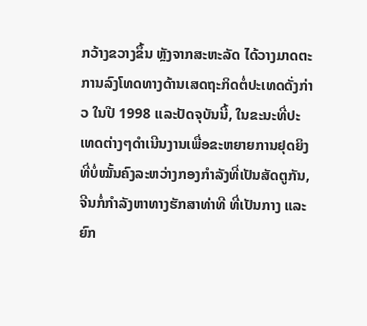ກວ້າງຂວາງຂຶ້ນ ຫຼັງຈາກສະຫະລັດ ໄດ້ວາງມາດຕະການລົງໂທດທາງດ້ານເສດຖະກິດຕໍ່ປະເທດດັ່ງກ່າວ ໃນປີ 1998 ແລະປັດຈຸບັນນີ້, ໃນຂະນະທີ່ປະເທດຕ່າງໆດຳເນີນງານເພື່ອຂະຫຍາຍການຢຸດຍິງທີ່ບໍ່ໝັ້ນຄົງລະຫວ່າງກອງກຳລັງທີ່ເປັນສັດຕູກັນ, ຈີນກໍ່ກຳລັງຫາທາງຮັກສາທ່າທີ ທີ່ເປັນກາງ ແລະຍົກ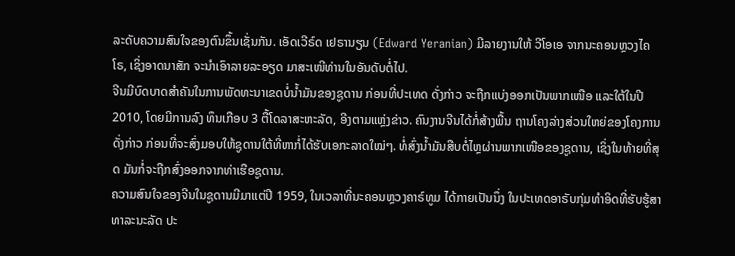ລະດັບຄວາມສົນໃຈຂອງຕົນຂຶ້ນເຊັ່ນກັນ. ເອັດເວີຣ໌ດ ເຢຣານຽນ (Edward Yeranian) ມີລາຍງານໃຫ້ ວີໂອເອ ຈາກນະຄອນຫຼວງໄຄໂຣ, ເຊິ່ງອາດນາສັກ ຈະນຳເອົາລາຍລະອຽດ ມາສະເໜີທ່ານໃນອັນດັບຕໍ່ໄປ.
ຈີນມີບົດບາດສຳຄັນໃນການພັດທະນາເຂດບໍ່ນ້ຳມັນຂອງຊູດານ ກ່ອນທີ່ປະເທດ ດັ່ງກ່າວ ຈະຖືກແບ່ງອອກເປັນພາກເໜືອ ແລະໃຕ້ໃນປີ 2010, ໂດຍມີການລົງ ທຶນເກືອບ 3 ຕື້ໂດລາສະຫະລັດ, ອີງຕາມແຫຼ່ງຂ່າວ. ຄົນງານຈີນໄດ້ກໍ່ສ້າງພື້ນ ຖານໂຄງລ່າງສ່ວນໃຫຍ່ຂອງໂຄງການດັ່ງກ່າວ ກ່ອນທີ່ຈະສົ່ງມອບໃຫ້ຊູດານໃຕ້ທີ່ຫາກໍ່ໄດ້ຮັບເອກະລາດໃໝ່ໆ. ທໍ່ສົ່ງນ້ຳມັນສືບຕໍ່ໄຫຼຜ່ານພາກເໜືອຂອງຊູດານ, ເຊິ່ງໃນທ້າຍທີ່ສຸດ ມັນກໍ່ຈະຖືກສົ່ງອອກຈາກທ່າເຮືອຊູດານ.
ຄວາມສົນໃຈຂອງຈີນໃນຊູດານມີມາແຕ່ປີ 1959, ໃນເວລາທີ່ນະຄອນຫຼວງຄາຣ໌ທູມ ໄດ້ກາຍເປັນນຶ່ງ ໃນປະເທດອາຣັບກຸ່ມທໍາອິດທີ່ຮັບຮູ້ສາທາລະນະລັດ ປະ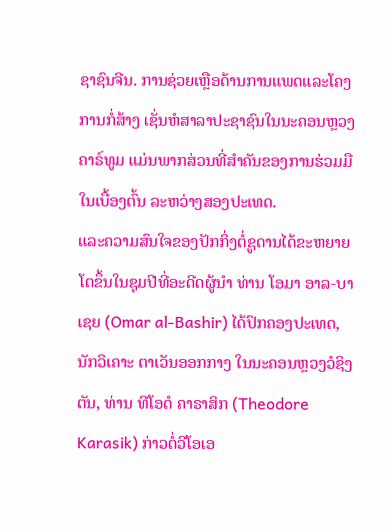ຊາຊົນຈີນ. ການຊ່ວຍເຫຼືອດ້ານການແພດແລະໂຄງການກໍ່ສ້າງ ເຊັ່ນຫໍສາລາປະຊາຊົນໃນນະຄອນຫຼວງຄາຣ໌ທູມ ແມ່ນພາກສ່ວນທີ່ສຳຄັນຂອງການຮ່ວມມືໃນເບື້ອງຕົ້ນ ລະຫວ່າງສອງປະເທດ.
ແລະຄວາມສົນໃຈຂອງປັກກິ່ງຕໍ່ຊູດານໄດ້ຂະຫຍາຍໂຕຂຶ້ນໃນຊຸມປີທີ່ອະດີດຜູ້ນໍາ ທ່ານ ໂອມາ ອາລ-ບາເຊຍ (Omar al-Bashir) ໄດ້ປົກຄອງປະເທດ, ນັກວິເຄາະ ຕາເວັນອອກກາງ ໃນນະຄອນຫຼວງວໍຊິງຕັນ, ທ່ານ ທີໂອດໍ ຄາຣາສິກ (Theodore Karasik) ກ່າວຕໍ່ວີໂອເອ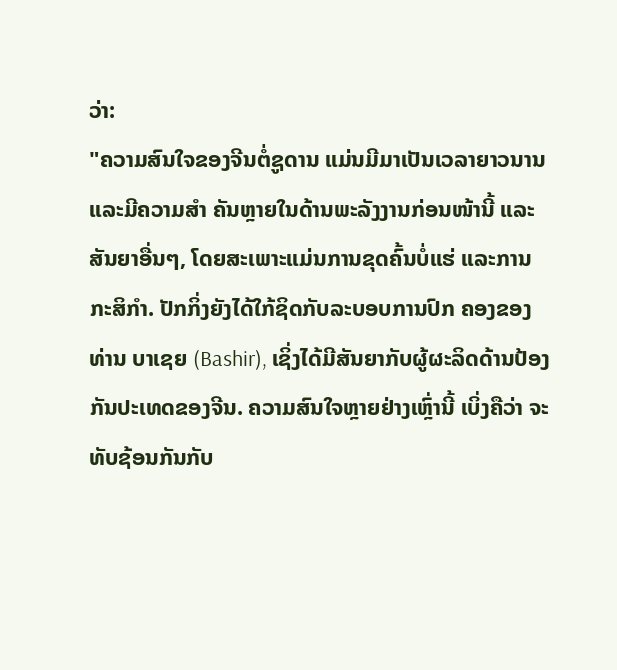ວ່າ:
"ຄວາມສົນໃຈຂອງຈີນຕໍ່ຊູດານ ແມ່ນມີມາເປັນເວລາຍາວນານ ແລະມີຄວາມສຳ ຄັນຫຼາຍໃນດ້ານພະລັງງານກ່ອນໜ້ານີ້ ແລະສັນຍາອື່ນໆ, ໂດຍສະເພາະແມ່ນການຂຸດຄົ້ນບໍ່ແຮ່ ແລະການກະສິກຳ. ປັກກິ່ງຍັງໄດ້ໃກ້ຊິດກັບລະບອບການປົກ ຄອງຂອງທ່ານ ບາເຊຍ (Bashir), ເຊິ່ງໄດ້ມີສັນຍາກັບຜູ້ຜະລິດດ້ານປ້ອງກັນປະເທດຂອງຈີນ. ຄວາມສົນໃຈຫຼາຍຢ່າງເຫຼົ່ານີ້ ເບິ່ງຄືວ່າ ຈະທັບຊ້ອນກັນກັບ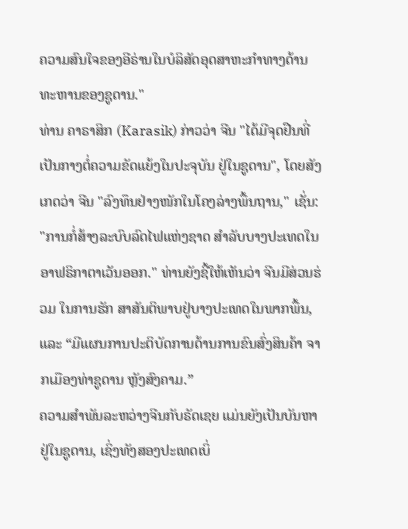ຄວາມສົນໃຈຂອງອີຣ່ານໃນບໍລິສັດອຸດສາຫະກໍາທາງດ້ານທະຫານຂອງຊູດານ."
ທ່ານ ຄາຣາສິກ (Karasik) ກ່າວວ່າ ຈີນ "ໄດ້ມີຈຸດຢືນທີ່ເປັນກາງຕໍ່ຄວາມຂັດແຍ້ງໃນປະຈຸບັນ ຢູ່ໃນຊູດານ", ໂດຍສັງເກດວ່າ ຈີນ "ລົງທຶນຢ່າງໜັກໃນໂຄງລ່າງພື້ນຖານ," ເຊັ່ນ: "ການກໍ່ສ້າງລະບົບລົດໄຟແຫ່ງຊາດ ສໍາລັບບາງປະເທດໃນອາຟຣິກາຕາເວັນອອກ." ທ່ານຍັງຊີ້ໃຫ້ເຫັນວ່າ ຈີນມີສ່ວນຮ່ວມ ໃນການຮັກ ສາສັນຕິພາບຢູ່ບາງປະເທດໃນພາກພື້ນ, ແລະ “ມີແຜນການປະຕິບັດການດ້ານການຂົນສົ່ງສິນຄ້າ ຈາກເມືອງທ່າຊູດານ ຫຼັງສົງຄາມ.”
ຄວາມສຳພັນລະຫວ່າງຈີນກັບຣັດເຊຍ ແມ່ນຍັງເປັນບັນຫາຢູ່ໃນຊູດານ, ເຊິ່ງທັງສອງປະເທດເບິ່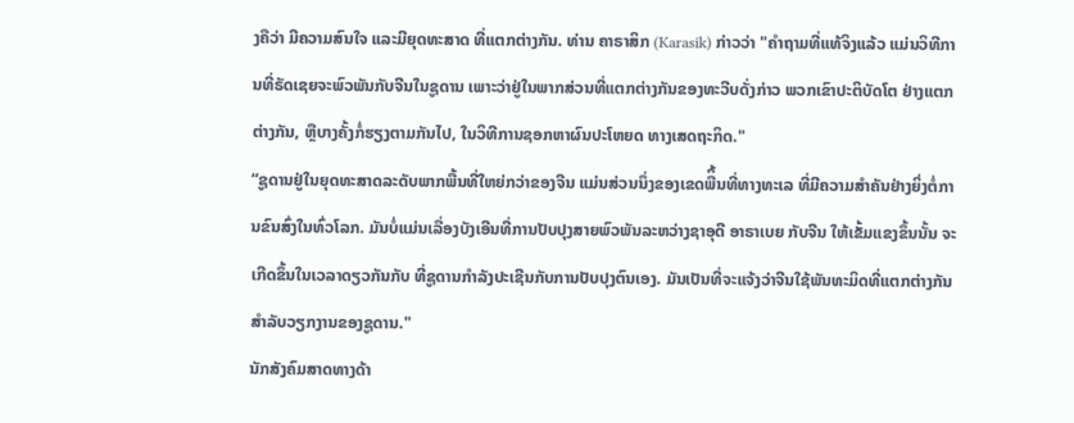ງຄືວ່າ ມີຄວາມສົນໃຈ ແລະມີຍຸດທະສາດ ທີ່ແຕກຕ່າງກັນ. ທ່ານ ຄາຣາສິກ (Karasik) ກ່າວວ່າ "ຄໍາຖາມທີ່ແທ້ຈິງແລ້ວ ແມ່ນວິທີການທີ່ຣັດເຊຍຈະພົວພັນກັບຈີນໃນຊູດານ ເພາະວ່າຢູ່ໃນພາກສ່ວນທີ່ແຕກຕ່າງກັນຂອງທະວີບດັ່ງກ່າວ ພວກເຂົາປະຕິບັດໂຕ ຢ່າງແຕກຕ່າງກັນ, ຫຼືບາງຄັ້ງກໍ່ຮຽງຕາມກັນໄປ, ໃນວິທີການຊອກຫາຜົນປະໂຫຍດ ທາງເສດຖະກິດ."
“ຊູດານຢູ່ໃນຍຸດທະສາດລະດັບພາກພື້ນທີ່ໃຫຍ່ກວ່າຂອງຈີນ ແມ່ນສ່ວນນຶ່ງຂອງເຂດພືິ້ນທີ່ທາງທະເລ ທີ່ມີຄວາມສໍາຄັນຢ່າງຍິ່ງຕໍ່ການຂົນສົ່ງໃນທົ່ວໂລກ. ມັນບໍ່ແມ່ນເລື່ອງບັງເອີນທີ່ການປັບປຸງສາຍພົວພັນລະຫວ່າງຊາອຸດີ ອາຣາເບຍ ກັບຈີນ ໃຫ້ເຂັ້ມແຂງຂຶ້ນນັ້ນ ຈະເກີດຂຶ້ນໃນເວລາດຽວກັນກັບ ທີ່ຊູດານກຳລັງປະເຊີນກັບການປັບປຸງຕົນເອງ. ມັນເປັນທີ່ຈະແຈ້ງວ່າຈີນໃຊ້ພັນທະມິດທີ່ແຕກຕ່າງກັນສໍາລັບວຽກງານຂອງຊູດານ."
ນັກສັງຄົມສາດທາງດ້າ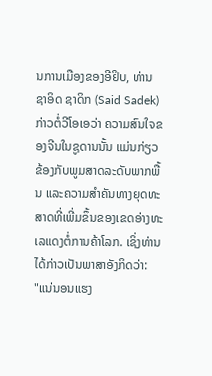ນການເມືອງຂອງອີຢິບ, ທ່ານ ຊາອິດ ຊາດິກ (Said Sadek) ກ່າວຕໍ່ວີໂອເອວ່າ ຄວາມສົນໃຈຂອງຈີນໃນຊູດານນັ້ນ ແມ່ນກ່ຽວຂ້ອງກັບພູມສາດລະດັບພາກພື້ນ ແລະຄວາມສໍາຄັນທາງຍຸດທະສາດທີ່ເພີ່ມຂຶ້ນຂອງເຂດອ່າງທະເລແດງຕໍ່ການຄ້າໂລກ. ເຊິ່ງທ່ານໄດ້ກ່າວເປັນພາສາອັງກິດວ່າ:
"ແນ່ນອນແຮງ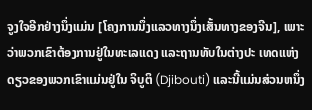ຈູງໃຈອີກຢ່າງນຶ່ງແມ່ນ [ໂຄງການນຶ່ງແລວທາງນຶ່ງເສັ້ນທາງຂອງຈີນ], ເພາະວ່າພວກເຂົາຕ້ອງການຢູ່ໃນທະເລແດງ ແລະຖານທັບໃນຕ່າງປະ ເທດແຫ່ງດຽວຂອງພວກເຂົາແມ່ນຢູ່ໃນ ຈິບູຕິ (Djibouti) ແລະນີ້ແມ່ນສ່ວນຫນຶ່ງ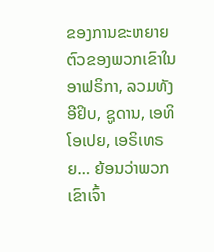ຂອງການຂະຫຍາຍຕົວຂອງພວກເຂົາໃນອາຟຣິກາ, ລວມທັງອີຢິບ, ຊູດານ, ເອທິໂອເປຍ, ເອຣິເທຣຍ… ຍ້ອນວ່າພວກເຂົາເຈົ້າ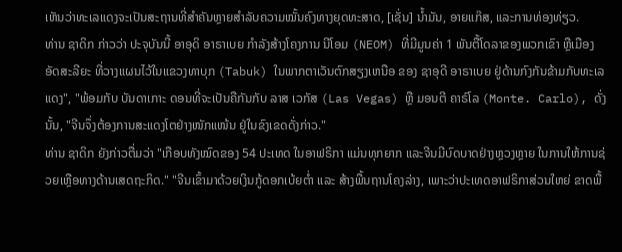ເຫັນວ່າທະເລແດງຈະເປັນສະຖານທີ່ສຳຄັນຫຼາຍສຳລັບຄວາມໝັ້ນຄົງທາງຍຸດທະສາດ, [ເຊັ່ນ] ນ້ຳມັນ, ອາຍແກ໊ສ, ແລະການທ່ອງທ່ຽວ.
ທ່ານ ຊາດິກ ກ່າວວ່າ ປະຈຸບັນນີ້ ອາອຸດິ ອາຣາເບຍ ກໍາລັງສ້າງໂຄງການ ນີໂອມ (NEOM) ທີ່ມີມູນຄ່າ 1 ພັນຕື້ໂດລາຂອງພວກເຂົາ ຫຼືເມືອງອັດສະລີຍະ ທີ່ວາງແຜນໄວ້ໃນແຂວງທາບຸກ (Tabuk) ໃນພາກຕາເວັນຕົກສຽງເຫນືອ ຂອງ ຊາອຸດີ ອາຣາເບຍ ຢູ່ດ້ານກົງກັນຂ້າມກັບທະເລແດງ", "ພ້ອມກັບ ບັນດາເກາະ ດອນທີ່ຈະເປັນຄືກັນກັບ ລາສ ເວກັສ (Las Vegas) ຫຼື ມອນຕີ ຄາຣ໌ໂລ (Monte. Carlo), ດັ່ງນັ້ນ, "ຈີນຈຶ່ງຕ້ອງການສະແດງໂຕຢ່າງໜັກແໜ້ນ ຢູ່ໃນຂົງເຂດດັ່ງກ່າວ."
ທ່ານ ຊາດິກ ຍັງກ່າວຕື່ມວ່າ "ເກືອບທັງໝົດຂອງ 54 ປະເທດ ໃນອາຟຣິກາ ແມ່ນທຸກຍາກ ແລະຈີນມີບົດບາດຢ່າງຫຼວງຫຼາຍ ໃນການໃຫ້ການຊ່ວຍເຫຼືອທາງດ້ານເສດຖະກິດ." "ຈີນເຂົ້າມາດ້ວຍເງິນກູ້ດອກເບ້ຍຕໍ່າ ແລະ ສ້າງພື້ນຖານໂຄງລ່າງ, ເພາະວ່າປະເທດອາຟຣິກາສ່ວນໃຫຍ່ ຂາດພື້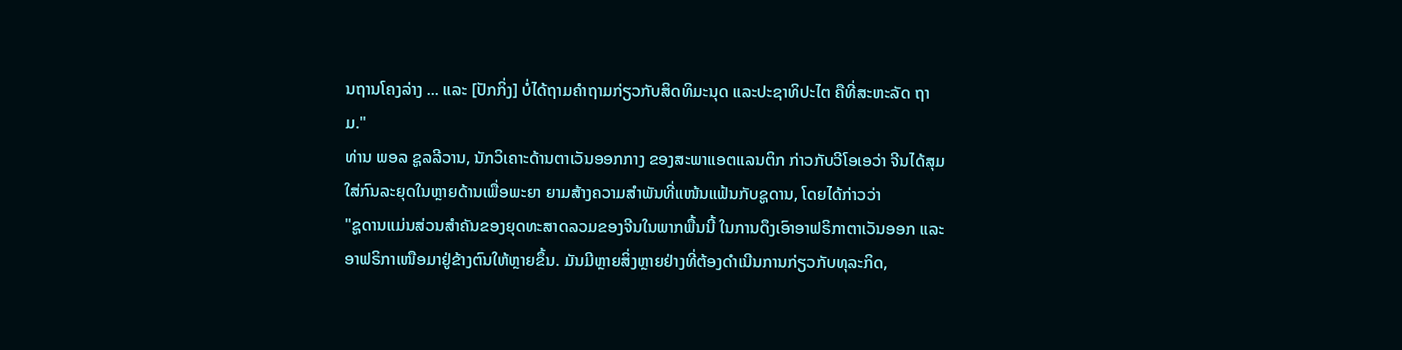ນຖານໂຄງລ່າງ ... ແລະ [ປັກກິ່ງ] ບໍ່ໄດ້ຖາມຄໍາຖາມກ່ຽວກັບສິດທິມະນຸດ ແລະປະຊາທິປະໄຕ ຄືທີ່ສະຫະລັດ ຖາມ."
ທ່ານ ພອລ ຊູລລີວານ, ນັກວິເຄາະດ້ານຕາເວັນອອກກາງ ຂອງສະພາແອຕແລນຕິກ ກ່າວກັບວີໂອເອວ່າ ຈີນໄດ້ສຸມໃສ່ກົນລະຍຸດໃນຫຼາຍດ້ານເພື່ອພະຍາ ຍາມສ້າງຄວາມສຳພັນທີ່ແໜ້ນແຟ້ນກັບຊູດານ, ໂດຍໄດ້ກ່າວວ່າ
"ຊູດານແມ່ນສ່ວນສຳຄັນຂອງຍຸດທະສາດລວມຂອງຈີນໃນພາກພື້ນນີ້ ໃນການດຶງເອົາອາຟຣິກາຕາເວັນອອກ ແລະອາຟຣິກາເໜືອມາຢູ່ຂ້າງຕົນໃຫ້ຫຼາຍຂຶ້ນ. ມັນມີຫຼາຍສິ່ງຫຼາຍຢ່າງທີ່ຕ້ອງດຳເນີນການກ່ຽວກັບທຸລະກິດ,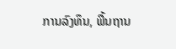ການລົງທຶນ, ພື້ນຖານ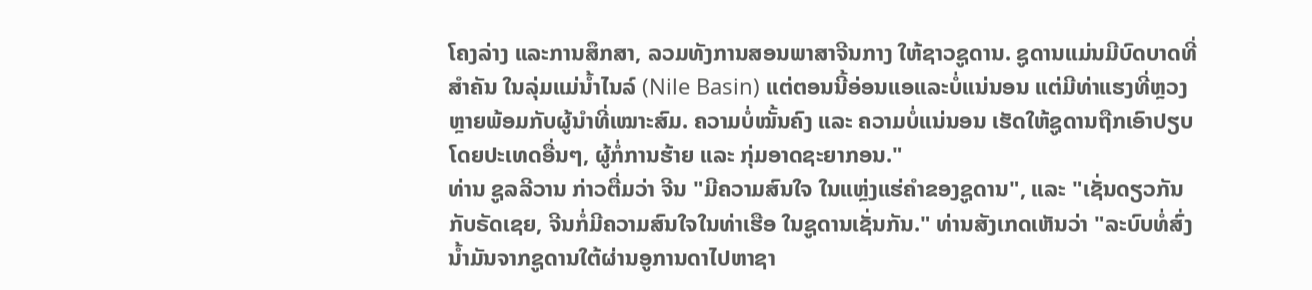ໂຄງລ່າງ ແລະການສຶກສາ, ລວມທັງການສອນພາສາຈີນກາງ ໃຫ້ຊາວຊູດານ. ຊູດານແມ່ນມີບົດບາດທີ່ສຳຄັນ ໃນລຸ່ມແມ່ນໍ້າໄນລ໌ (Nile Basin) ແຕ່ຕອນນີ້ອ່ອນແອແລະບໍ່ແນ່ນອນ ແຕ່ມີທ່າແຮງທີ່ຫຼວງຫຼາຍພ້ອມກັບຜູ້ນໍາທີ່ເໝາະສົມ. ຄວາມບໍ່ໝັ້ນຄົງ ແລະ ຄວາມບໍ່ແນ່ນອນ ເຮັດໃຫ້ຊູດານຖືກເອົາປຽບ ໂດຍປະເທດອື່ນໆ, ຜູ້ກໍ່ການຮ້າຍ ແລະ ກຸ່ມອາດຊະຍາກອນ."
ທ່ານ ຊູລລີວານ ກ່າວຕື່ມວ່າ ຈີນ "ມີຄວາມສົນໃຈ ໃນແຫຼ່ງແຮ່ຄໍາຂອງຊູດານ", ແລະ "ເຊັ່ນດຽວກັນກັບຣັດເຊຍ, ຈີນກໍ່ມີຄວາມສົນໃຈໃນທ່າເຮືອ ໃນຊູດານເຊັ່ນກັນ." ທ່ານສັງເກດເຫັນວ່າ "ລະບົບທໍ່ສົ່ງນໍ້າມັນຈາກຊູດານໃຕ້ຜ່ານອູການດາໄປຫາຊາ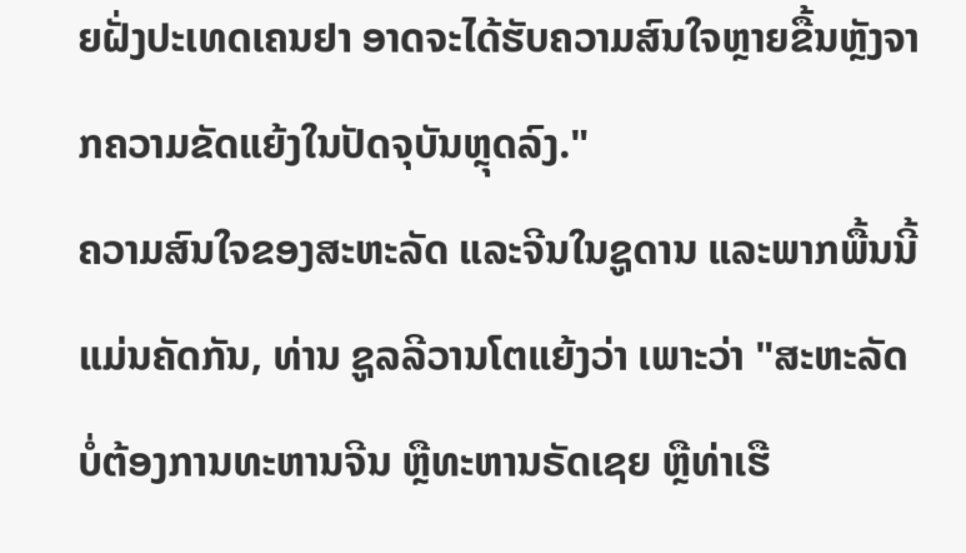ຍຝັ່ງປະເທດເຄນຢາ ອາດຈະໄດ້ຮັບຄວາມສົນໃຈຫຼາຍຂື້ນຫຼັງຈາກຄວາມຂັດແຍ້ງໃນປັດຈຸບັນຫຼຸດລົງ."
ຄວາມສົນໃຈຂອງສະຫະລັດ ແລະຈີນໃນຊູດານ ແລະພາກພື້ນນີ້ ແມ່ນຄັດກັນ, ທ່ານ ຊູລລີວານໂຕແຍ້ງວ່າ ເພາະວ່າ "ສະຫະລັດບໍ່ຕ້ອງການທະຫານຈີນ ຫຼືທະຫານຣັດເຊຍ ຫຼືທ່າເຮື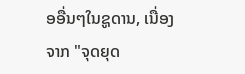ອອື່ນໆໃນຊູດານ, ເນື່ອງຈາກ "ຈຸດຍຸດ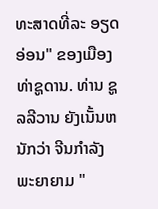ທະສາດທີ່ລະ ອຽດອ່ອນ" ຂອງເມືອງທ່າຊູດານ. ທ່ານ ຊູລລີວານ ຍັງເນັ້ນຫນັກວ່າ ຈີນກຳລັງພະຍາຍາມ "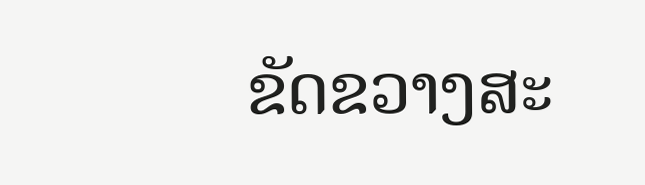ຂັດຂວາງສະ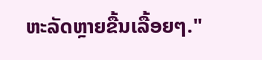ຫະລັດຫຼາຍຂື້ນເລື້ອຍໆ."